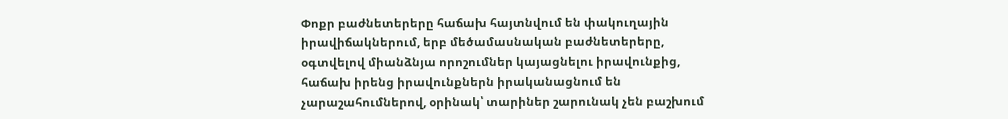Փոքր բաժնետերերը հաճախ հայտնվում են փակուղային իրավիճակներում, երբ մեծամասնական բաժնետերերը, օգտվելով միանձնյա որոշումներ կայացնելու իրավունքից, հաճախ իրենց իրավունքներն իրականացնում են չարաշահումներով, օրինակ՝ տարիներ շարունակ չեն բաշխում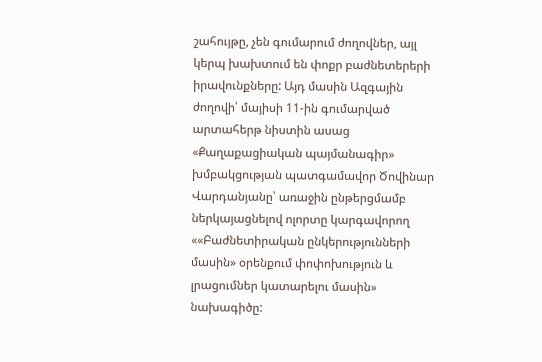շահույթը, չեն գումարում ժողովներ, այլ կերպ խախտում են փոքր բաժնետերերի իրավունքները: Այդ մասին Ազգային ժողովի՝ մայիսի 11-ին գումարված արտահերթ նիստին ասաց «Քաղաքացիական պայմանագիր» խմբակցության պատգամավոր Ծովինար Վարդանյանը՝ առաջին ընթերցմամբ ներկայացնելով ոլորտը կարգավորող ««Բաժնետիրական ընկերությունների մասին» օրենքում փոփոխություն և լրացումներ կատարելու մասին» նախագիծը: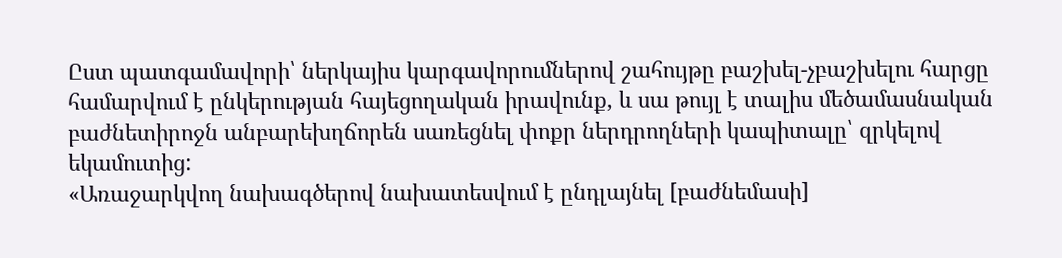Ըստ պատգամավորի՝ ներկայիս կարգավորումներով շահույթը բաշխել-չբաշխելու հարցը համարվում է ընկերության հայեցողական իրավունք, և սա թույլ է տալիս մեծամասնական բաժնետիրոջն անբարեխղճորեն սառեցնել փոքր ներդրողների կապիտալը՝ զրկելով եկամուտից:
«Առաջարկվող նախագծերով նախատեսվում է ընդլայնել [բաժնեմասի]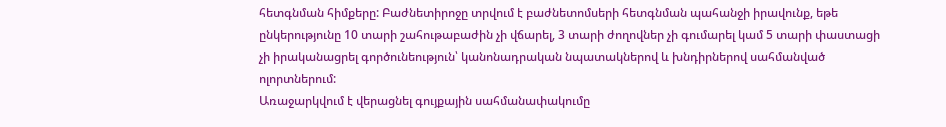հետգնման հիմքերը: Բաժնետիրոջը տրվում է բաժնետոմսերի հետգնման պահանջի իրավունք, եթե ընկերությունը 10 տարի շահութաբաժին չի վճարել, 3 տարի ժողովներ չի գումարել կամ 5 տարի փաստացի չի իրականացրել գործունեություն՝ կանոնադրական նպատակներով և խնդիրներով սահմանված ոլորտներում:
Առաջարկվում է վերացնել գույքային սահմանափակումը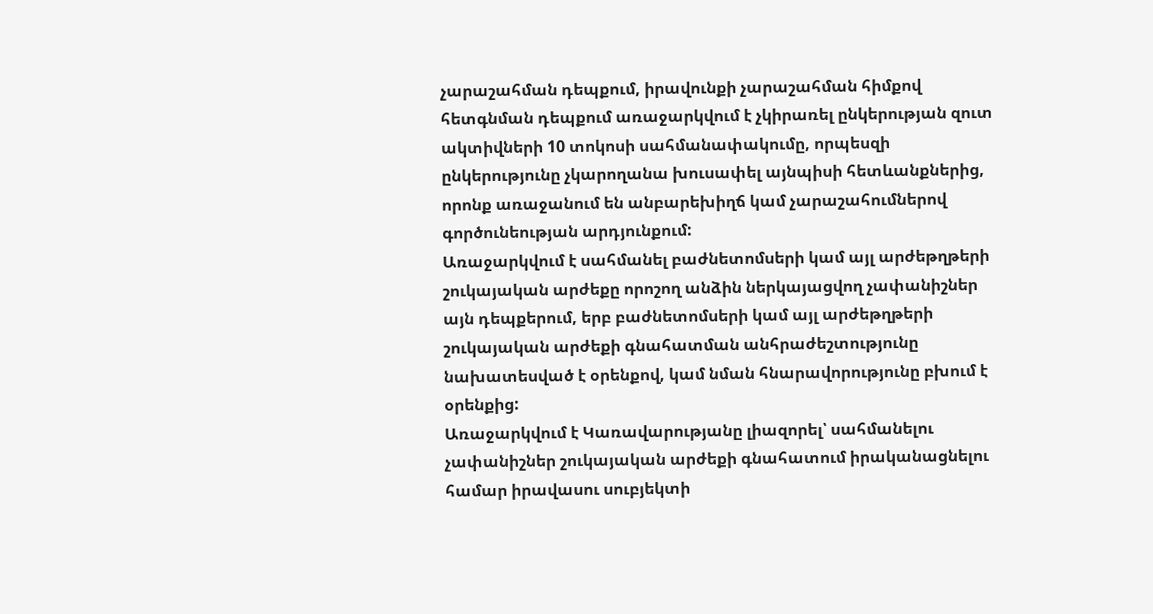չարաշահման դեպքում, իրավունքի չարաշահման հիմքով հետգնման դեպքում առաջարկվում է չկիրառել ընկերության զուտ ակտիվների 10 տոկոսի սահմանափակումը, որպեսզի ընկերությունը չկարողանա խուսափել այնպիսի հետևանքներից, որոնք առաջանում են անբարեխիղճ կամ չարաշահումներով գործունեության արդյունքում:
Առաջարկվում է սահմանել բաժնետոմսերի կամ այլ արժեթղթերի շուկայական արժեքը որոշող անձին ներկայացվող չափանիշներ այն դեպքերում, երբ բաժնետոմսերի կամ այլ արժեթղթերի շուկայական արժեքի գնահատման անհրաժեշտությունը նախատեսված է օրենքով, կամ նման հնարավորությունը բխում է օրենքից:
Առաջարկվում է Կառավարությանը լիազորել՝ սահմանելու չափանիշներ շուկայական արժեքի գնահատում իրականացնելու համար իրավասու սուբյեկտի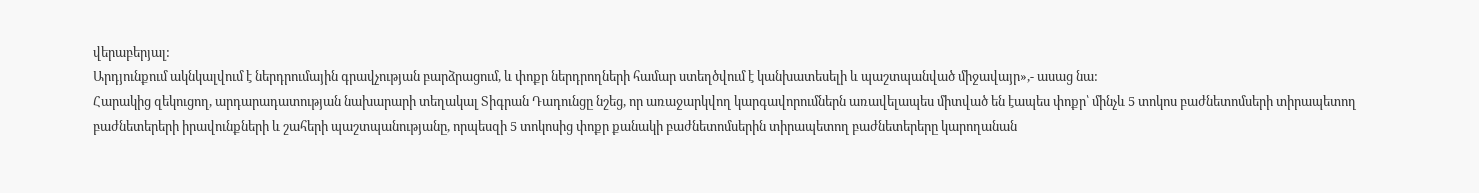վերաբերյալ:
Արդյունքում ակնկալվում է ներդրումային գրավչության բարձրացում, և փոքր ներդրողների համար ստեղծվում է կանխատեսելի և պաշտպանված միջավայր»,- ասաց նա:
Հարակից զեկուցող, արդարադատության նախարարի տեղակալ Տիգրան Դադունցը նշեց, որ առաջարկվող կարգավորումներն առավելապես միտված են էապես փոքր՝ մինչև 5 տոկոս բաժնետոմսերի տիրապետող բաժնետերերի իրավունքների և շահերի պաշտպանությանը, որպեսզի 5 տոկոսից փոքր քանակի բաժնետոմսերին տիրապետող բաժնետերերը կարողանան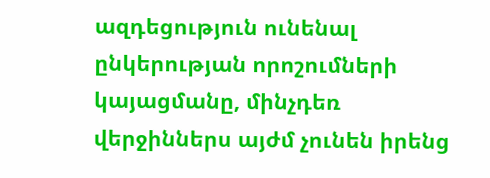ազդեցություն ունենալ ընկերության որոշումների կայացմանը, մինչդեռ վերջիններս այժմ չունեն իրենց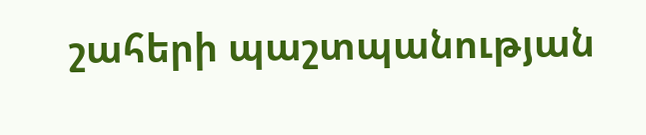շահերի պաշտպանության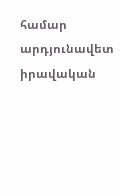համար արդյունավետ իրավական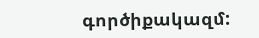գործիքակազմ: